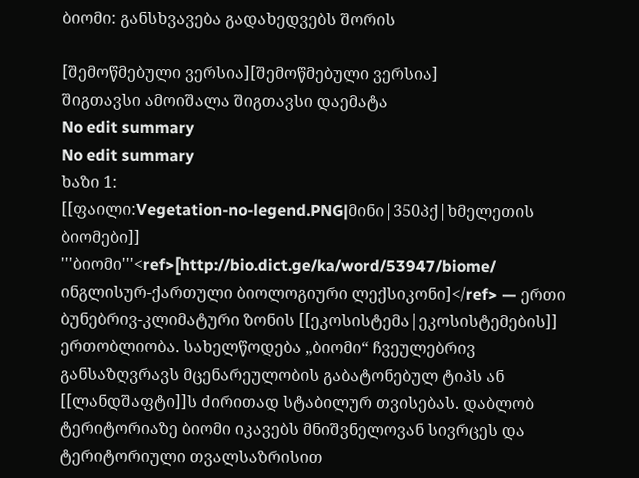ბიომი: განსხვავება გადახედვებს შორის

[შემოწმებული ვერსია][შემოწმებული ვერსია]
შიგთავსი ამოიშალა შიგთავსი დაემატა
No edit summary
No edit summary
ხაზი 1:
[[ფაილი:Vegetation-no-legend.PNG|მინი|350პქ|ხმელეთის ბიომები]]
'''ბიომი'''<ref>[http://bio.dict.ge/ka/word/53947/biome/ ინგლისურ-ქართული ბიოლოგიური ლექსიკონი]</ref> — ერთი ბუნებრივ-კლიმატური ზონის [[ეკოსისტემა|ეკოსისტემების]] ერთობლიობა. სახელწოდება „ბიომი“ ჩვეულებრივ განსაზღვრავს მცენარეულობის გაბატონებულ ტიპს ან [[ლანდშაფტი]]ს ძირითად სტაბილურ თვისებას. დაბლობ ტერიტორიაზე ბიომი იკავებს მნიშვნელოვან სივრცეს და ტერიტორიული თვალსაზრისით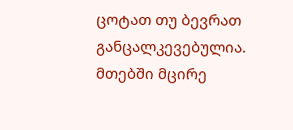ცოტათ თუ ბევრათ განცალკევებულია. მთებში მცირე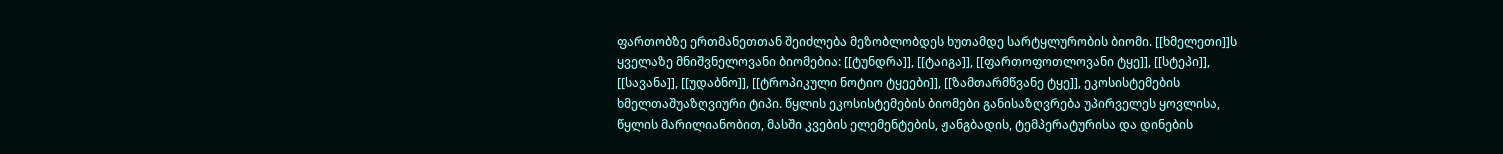ფართობზე ერთმანეთთან შეიძლება მეზობლობდეს ხუთამდე სარტყლურობის ბიომი. [[ხმელეთი]]ს ყველაზე მნიშვნელოვანი ბიომებია: [[ტუნდრა]], [[ტაიგა]], [[ფართოფოთლოვანი ტყე]], [[სტეპი]], [[სავანა]], [[უდაბნო]], [[ტროპიკული ნოტიო ტყეები]], [[ზამთარმწვანე ტყე]], ეკოსისტემების ხმელთაშუაზღვიური ტიპი. წყლის ეკოსისტემების ბიომები განისაზღვრება უპირველეს ყოვლისა, წყლის მარილიანობით, მასში კვების ელემენტების, ჟანგბადის, ტემპერატურისა და დინების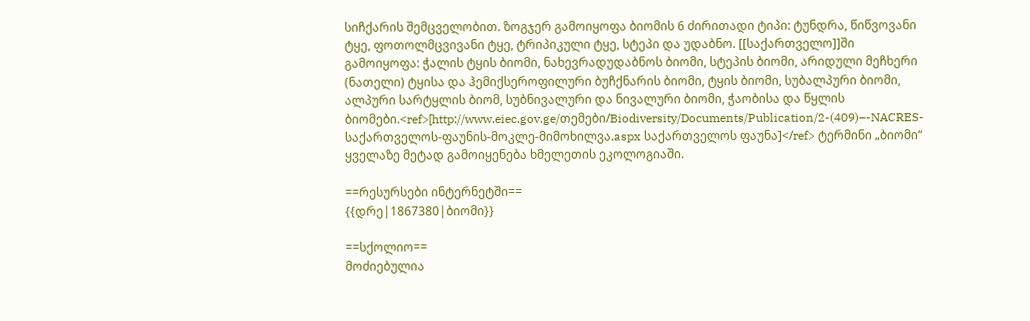სიჩქარის შემცველობით. ზოგჯერ გამოიყოფა ბიომის 6 ძირითადი ტიპი: ტუნდრა, წიწვოვანი ტყე, ფოთოლმცვივანი ტყე, ტრიპიკული ტყე, სტეპი და უდაბნო. [[საქართველო]]ში გამოიყოფა: ჭალის ტყის ბიომი, ნახევრადუდაბნოს ბიომი, სტეპის ბიომი, არიდული მეჩხერი (ნათელი) ტყისა და ჰემიქსეროფილური ბუჩქნარის ბიომი, ტყის ბიომი, სუბალპური ბიომი, ალპური სარტყლის ბიომ, სუბნივალური და ნივალური ბიომი, ჭაობისა და წყლის ბიომები.<ref>[http://www.eiec.gov.ge/თემები/Biodiversity/Documents/Publication/2-(409)–-NACRES-საქართველოს-ფაუნის-მოკლე-მიმოხილვა.aspx საქართველოს ფაუნა]</ref> ტერმინი „ბიომი“ ყველაზე მეტად გამოიყენება ხმელეთის ეკოლოგიაში.

==რესურსები ინტერნეტში==
{{დრე|1867380|ბიომი}}

==სქოლიო==
მოძიებულია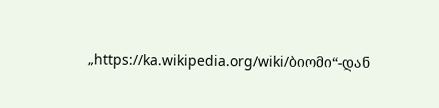„https://ka.wikipedia.org/wiki/ბიომი“-დან